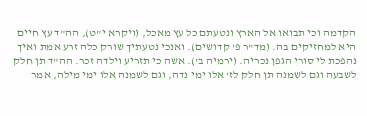הקדמה וכי תבואו אל הארץ ונטעתם כל עץ מאכל, (ויקרא י"ט), הה"ד עץ חיים היא למחזיקים בה. (מד"ר פ' קדושים). ואנכי נטעתיך שורק כלה זרע אמת ואיך נהפכת לי סורי הגפן נכריה. (ירמיה ב'). אשה כי תזריע וילדה זכר. הה"ד תן חלק לשבעה וגם לשמנה תן חלק לז' אלו ימי נדה, וגם לשמנה אלו ימי מילה, אמר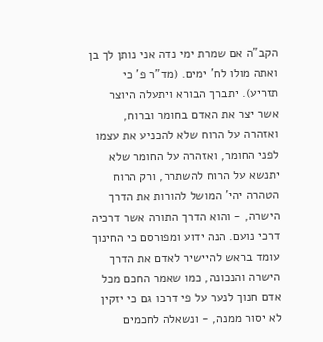הקב"ה אם שמרת ימי נדה אני נותן לך בן ואתה מולו לח' ימים. (מד"ר פ' כי תזריע). יתברך הבורא ויתעלה היוצר אשר יצר את האדם בחומר וברוח, ואזהרה על הרוח שלא להכניע את עצמו לפני החומר, ואזהרה על החומר שלא יתנשא על הרוח להשתרר, ורק הרוח הטהרה יהי' המושל להורות את הדרך הישרה, - והוא הדרך התורה אשר דרכיה דרכי נועם. הנה ידוע ומפורסם כי החינוך עומד בראש להיישיר לאדם את הדרך הישרה והנכונה, כמו שאמר החכם מכל אדם חנוך לנער על פי דרכו גם כי יזקין לא יסור ממנה, - ונשאלה לחכמים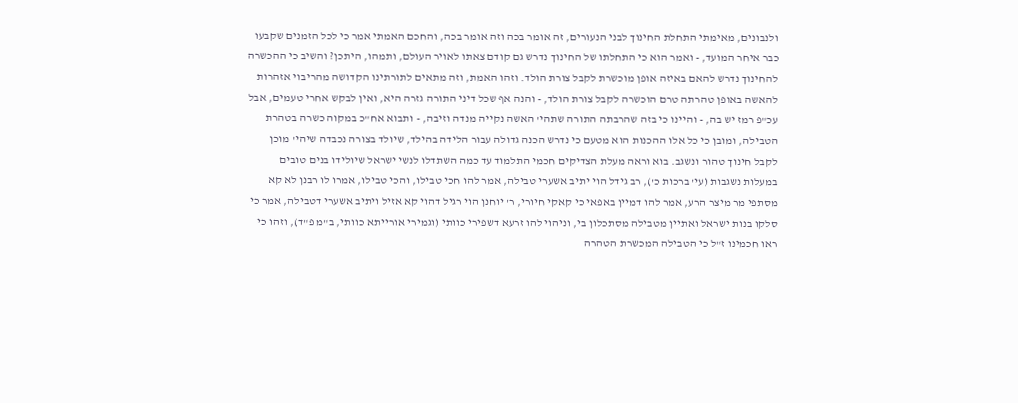ולנבונים, מאימתי התחלת החינוך לבני הנעורים, זה אומר בכה וזה אומר בכה, והחכם האמתי אמר כי לכל הזמנים שקבעו כבר איחר המועד, - ואמר הוא כי התחלתו של החינוך נדרש גם קודם צאתו לאויר העולם, ותמהו, היתכן? והשיב כי ההכשרה להחינוך נדרש להאם באיזה אופן מוכשרת לקבל צורת הולד. וזהו האמת, וזה מתאים לתורתינו הקדושה מהריבוי אזהרות להאשה באופן טהרתה טרם הוכשרה לקבל צורת הולד, - והנה אף שכל דיני התורה גזרה היא, ואין לבקש אחרי טעמים, אבל עכ"פ רמז יש בה, - והיינו כי בזה שהרבתה התורה שתהי' האשה נקייה מנדה וזיבה, - ותבוא אח"כ במקוה כשרה בטהרת הטבילה, ומובן כי כל אלו ההכנות הוא מטעם כי נדרש הכנה גדולה עבור הלידה בהילד, שיולד בצורה נכבדה שיהי' מוכן לקבל חינוך טהור ונשגב. בוא וראה מעלת הצדיקים חכמי התלמוד עד כמה השתדלו לנשי ישראל שיולידו בנים טובים במעלות נשגבות (עי' ברכות כ'), רב גידל הוי יתיב אשערי טבילה, אמר להו חכי טבילו, והכי טבילו, אמרו לו רבנן לא קא מסתפי מר מיצר הרע, אמר להו דמיין באפאי כי קאקי חיורי, ר' יוחנן הוי רגיל דהוי קא אזיל ויתיב אשערי דטבילה, אמר כי סלקו בנות ישראל ואתיין מטבילה מסתכלון בי, וניהוי להו זרעא דשפירי כוותי (וגמירי אורייתא כוותי, ב"מ פ"ד), וזהו כי ראו חכמינו ז"ל כי הטבילה המכשרת הטהרה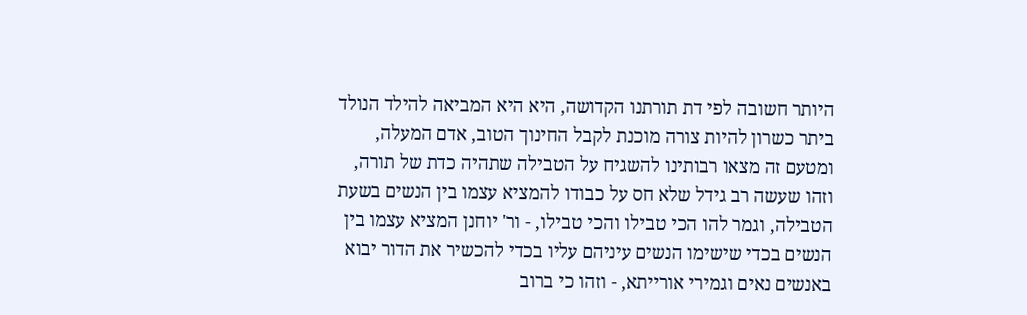היותר חשובה לפי דת תורתנו הקדושה, היא היא המביאה להילד הנולד ביתר כשרון להיות צורה מוכנת לקבל החינוך הטוב, אדם המעלה, ומטעם זה מצאו רבותינו להשגיח על הטבילה שתהיה כדת של תורה, וזהו שעשה רב גידל שלא חס על כבודו להמציא עצמו בין הנשים בשעת הטבילה, וגמר להו הכי טבילו והכי טבילו, - ור' יוחנן המציא עצמו בין הנשים בכדי שישימו הנשים עיניהם עליו בכדי להכשיר את הדור יבוא באנשים נאים וגמירי אורייתא, - וזהו כי ברוב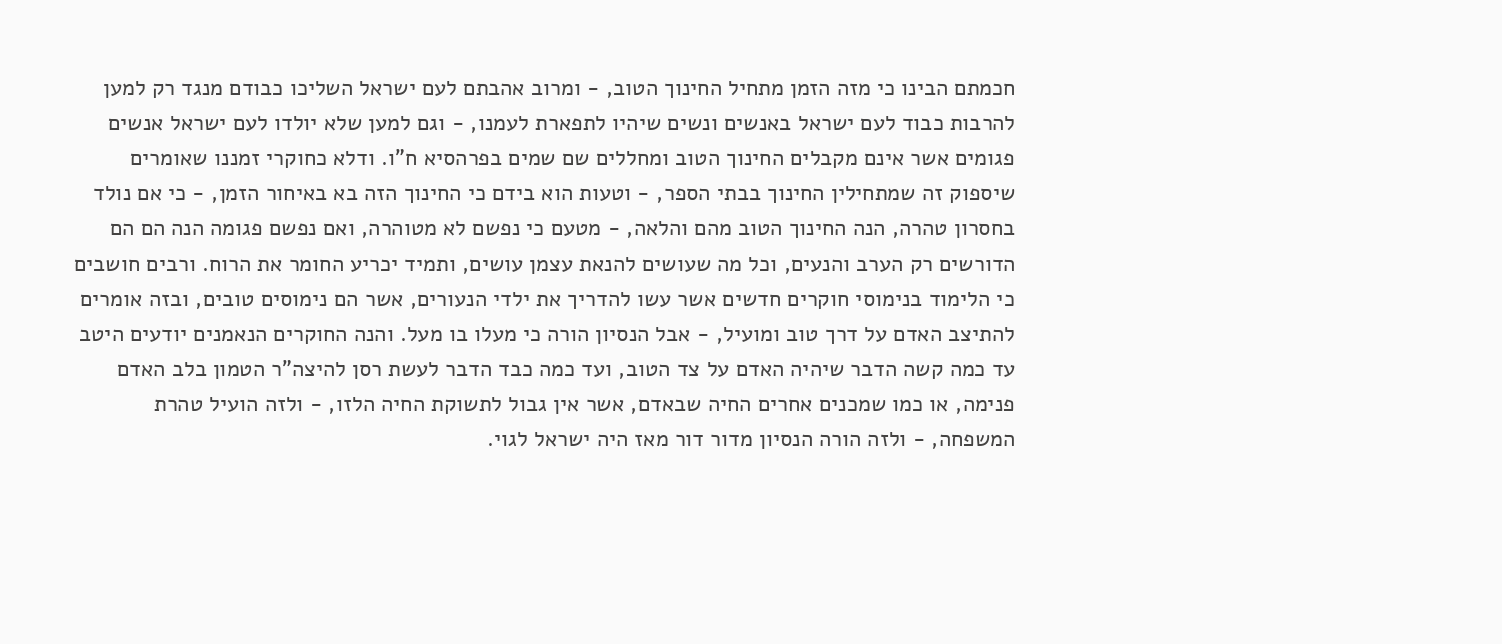חכמתם הבינו כי מזה הזמן מתחיל החינוך הטוב, - ומרוב אהבתם לעם ישראל השליכו כבודם מנגד רק למען להרבות כבוד לעם ישראל באנשים ונשים שיהיו לתפארת לעמנו, - וגם למען שלא יולדו לעם ישראל אנשים פגומים אשר אינם מקבלים החינוך הטוב ומחללים שם שמים בפרהסיא ח"ו. ודלא כחוקרי זמננו שאומרים שיספוק זה שמתחילין החינוך בבתי הספר, - וטעות הוא בידם כי החינוך הזה בא באיחור הזמן, - כי אם נולד בחסרון טהרה, הנה החינוך הטוב מהם והלאה, - מטעם כי נפשם לא מטוהרה, ואם נפשם פגומה הנה הם הם הדורשים רק הערב והנעים, וכל מה שעושים להנאת עצמן עושים, ותמיד יכריע החומר את הרוח. ורבים חושבים כי הלימוד בנימוסי חוקרים חדשים אשר עשו להדריך את ילדי הנעורים, אשר הם נימוסים טובים, ובזה אומרים להתיצב האדם על דרך טוב ומועיל, - אבל הנסיון הורה כי מעלו בו מעל. והנה החוקרים הנאמנים יודעים היטב עד כמה קשה הדבר שיהיה האדם על צד הטוב, ועד כמה כבד הדבר לעשת רסן להיצה"ר הטמון בלב האדם פנימה, או כמו שמכנים אחרים החיה שבאדם, אשר אין גבול לתשוקת החיה הלזו, - ולזה הועיל טהרת המשפחה, - ולזה הורה הנסיון מדור דור מאז היה ישראל לגוי.